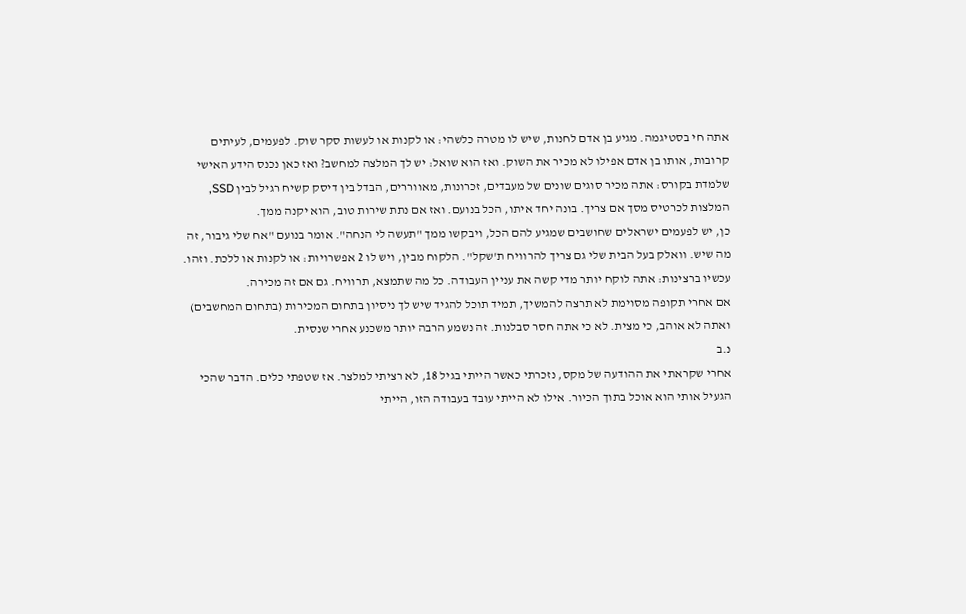אתה חי בסטיגמה. מגיע בן אדם לחנות, שיש לו מטרה כלשהי: או לקנות או לעשות סקר שוק. לפעמים, לעיתים קרובות, אותו בן אדם אפילו לא מכיר את השוק. ואז הוא שואל: יש לך המלצה למחשב? ואז כאן נכנס הידע האישי שלמדת בקורס: אתה מכיר סוגים שונים של מעבדים, זכרונות, מאווררים, הבדל בין דיסק קשיח רגיל לבין SSD, המלצות לכרטיס מסך אם צריך. בונה יחד איתו, הכל בנועם. ואז אם נתת שירות טוב, הוא יקנה ממך.
כן, יש לפעמים ישראלים שחושבים שמגיע להם הכל, ויבקשו ממך "תעשה לי הנחה". אומר בנועם "אח שלי גיבור, זה מה שיש. וואלק בעל הבית שלי גם צריך להרוויח ת'שקל". הלקוח מבין, ויש לו 2 אפשרויות: או לקנות או ללכת. וזהו.
עכשיו ברצינות: אתה לוקח יותר מדי קשה את עניין העבודה. כל מה שתמצא, תרוויח. גם אם זה מכירה.
אם אחרי תקופה מסוימת לא תרצה להמשיך, תמיד תוכל להגיד שיש לך ניסיון בתחום המכירות (בתחום המחשבים) ואתה לא אוהב, כי מצית. לא כי אתה חסר סבלנות. זה נשמע הרבה יותר משכנע אחרי שנסית.
נ.ב
אחרי שקראתי את ההודעה של מקס, נזכרתי כאשר הייתי בגיל 18, לא רציתי למלצר. אז שטפתי כלים. הדבר שהכי הגעיל אותי הוא אוכל בתוך הכיור. אילו לא הייתי עובד בעבודה הזו, הייתי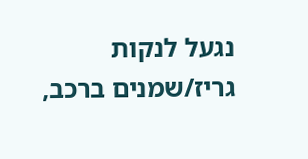נגעל לנקות גריז/שמנים ברכב,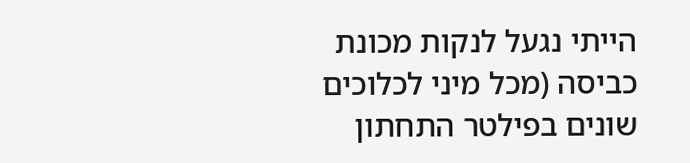הייתי נגעל לנקות מכונת כביסה (מכל מיני לכלוכים שונים בפילטר התחתון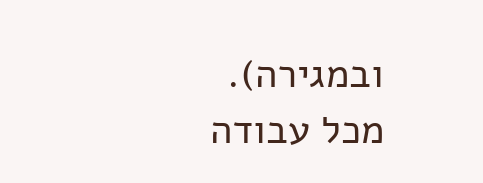ובמגירה). מכל עבודה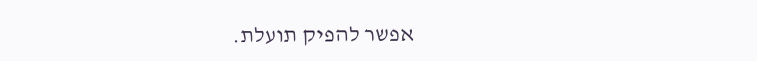אפשר להפיק תועלת.